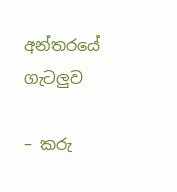අන්තරයේ ගැටලුව

– කරු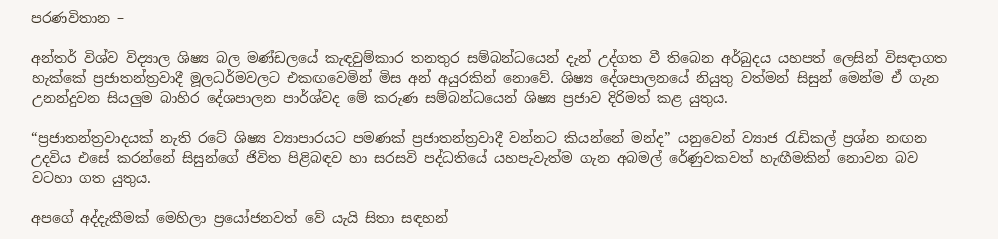පරණවිතාන –

අන්තර් විශ්ව විද්‍යාල ශිෂ්‍ය බල මණ්ඩලයේ කැඳවුම්කාර තනතුර සම්බන්ධයෙන් දැන් උද්ගත වී තිබෙන අර්බුදය යහපත් ලෙසින් විසඳාගත හැක්කේ ප්‍රජාතන්ත්‍රවාදී මූලධර්මවලට එකඟවෙමින් මිස අන් අයුරකින් නොවේ. ශිෂ්‍ය දේශපාලනයේ නියුතු වත්මන් සිසුන් මෙන්ම ඒ ගැන උනන්දුවන සියලුම බාහිර දේශපාලන පාර්ශ්වද මේ කරුණ සම්බන්ධයෙන් ශිෂ්‍ය ප්‍රජාව දිරිමත් කළ යුතුය.

“ප්‍රජාතන්ත්‍රවාදයක් නැති රටේ ශිෂ්‍ය ව්‍යාපාරයට පමණක් ප්‍රජාතන්ත්‍රවාදී වන්නට කියන්නේ මන්ද” යනුවෙන් ව්‍යාජ රැඩිකල් ප්‍රශ්න නඟන උදවිය එසේ කරන්නේ සිසුන්ගේ ජිවිත පිළිබඳව හා සරසවි පද්ධතියේ යහපැවැත්ම ගැන අබමල් රේණුවකවත් හැඟීමකින් නොවන බව වටහා ගත යුතුය.

අපගේ අද්දැකීමක් මෙහිලා ප්‍රයෝජනවත් වේ යැයි සිතා සඳහන්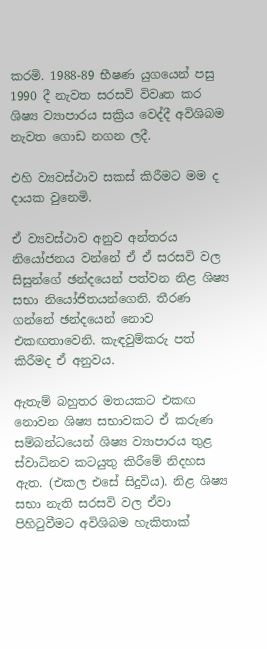කරමි. 1988-89 භීෂණ යුගයෙන් පසු 1990 දී නැවත සරසවි විවෘත කර ශිෂ්‍ය ව්‍යාපාරය සක්‍රිය වෙද්දී අවිශිබම නැවත ගොඩ නගන ලදී.

එහි ව්‍යවස්ථාව සකස් කිරීමට මම ද දායක වුනෙමි.

ඒ ව්‍යවස්ථාව අනුව අන්තරය නියෝජනය වන්නේ ඒ ඒ සරසවි වල සිසුන්ගේ ඡන්දයෙන් පත්වන නිළ ශිෂ්‍ය සභා නියෝජිතයන්ගෙනි. තීරණ ගන්නේ ඡන්දයෙන් නොව එකඟතාවෙනි. කැඳවුම්කරු පත් කිරීමද ඒ අනුවය.

ඇතැම් බහුතර මතයකට එකඟ නොවන ශිෂ්‍ය සභාවකට ඒ කරුණ සම්බන්ධයෙන් ශිෂ්‍ය ව්‍යාපාරය තුළ ස්වාධිනව කටයුතු කිරීමේ නිදහස ඇත. (එකල එසේ සිදුවිය). නිළ ශිෂ්‍ය සභා නැති සරසවි වල ඒවා පිහිටුවීමට අවිශිබම හැකිතාක්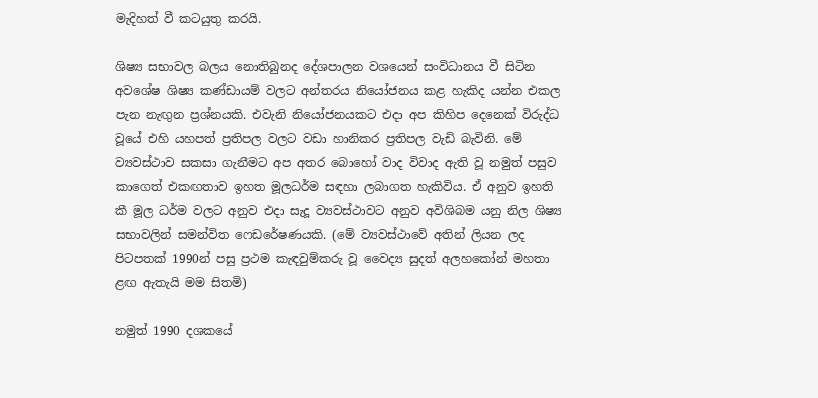මැදිහත් වී කටයුතු කරයි.

ශිෂ්‍ය සභාවල බලය නොතිබුනද දේශපාලන වශයෙන් සංවිධානය වී සිටින අවශේෂ ශිෂ්‍ය කණ්ඩායම් වලට අන්තරය නියෝජනය කළ හැකිද යන්න එකල පැන නැඟුන ප්‍රශ්නයකි. එවැනි නියෝජනයකට එදා අප කිහිප දෙනෙක් විරුද්ධ වූයේ එහි යහපත් ප්‍රතිපල වලට වඩා හානිකර ප්‍රතිපල වැඩි බැවිනි. මේ ව්‍යවස්ථාව සකසා ගැනීමට අප අතර බොහෝ වාද විවාද ඇති වූ නමුත් පසුව කාගෙත් එකඟතාව ඉහත මූලධර්ම සඳහා ලබාගත හැකිවිය. ඒ අනුව ඉහති කී මූල ධර්ම වලට අනුව එදා සැදූ ව්‍යවස්ථාවට අනුව අවිශිබම යනු නිල ශිෂ්‍ය සභාවලින් සමන්විත ෆෙඩරේෂණයකි. (මේ ව්‍යවස්ථාවේ අතින් ලියන ලද පිටපතක් 1990න් පසු ප්‍රථම කැඳවුම්කරු වූ වෛද්‍ය සුදත් අලහකෝන් මහතා ළඟ ඇතැයි මම සිතමි)

නමුත් 1990 දශකයේ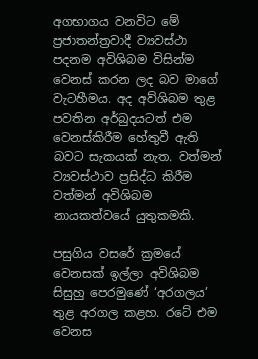අගභාගය වනවිට මේ ප්‍රජාතන්ත්‍රවාදී ව්‍යවස්ථා පදනම අවිශිබම විසින්ම වෙනස් කරන ලද බව මාගේ වැටහීමය. අද අව්ශිබම තුළ පවතින අර්බුදයටත් එම වෙනස්කිරීම හේතුවී ඇති බවට සැකයක් නැත. වත්මන් ව්‍යවස්ථාව ප්‍රසිද්ධ කිරීම වත්මන් අවිශිබම නායකත්වයේ යුතුකමකි.

පසුගිය වසරේ ක්‍රමයේ වෙනසක් ඉල්ලා අවිශිබම සිසුහු පෙරමුණේ ‘අරගලය’ තුළ අරගල කළහ. රටේ එම වෙනස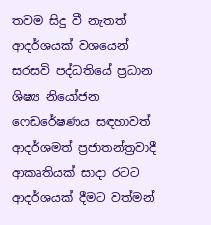තවම සිදු වී නැතත් ආදර්ශයක් වශයෙන් සරසවි පද්ධතියේ ප්‍රධාන ශිෂ්‍ය නියෝජන ෆෙඩරේෂණය සඳහාවත් ආදර්ශමත් ප්‍රජාතන්ත්‍රවාදී ආකෘතියක් සාදා රටට ආදර්ශයක් දීමට වත්මන්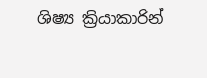ශිෂ්‍ය ක්‍රියාකාරින්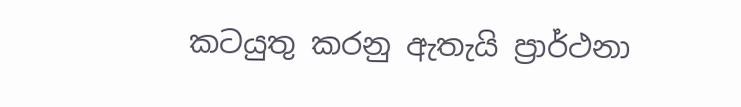කටයුතු කරනු ඇතැයි ප්‍රාර්ථනා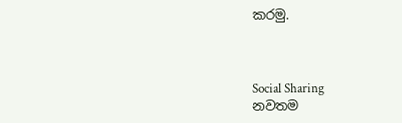කරමු.



Social Sharing
නවතම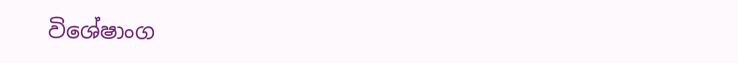විශේෂාංග